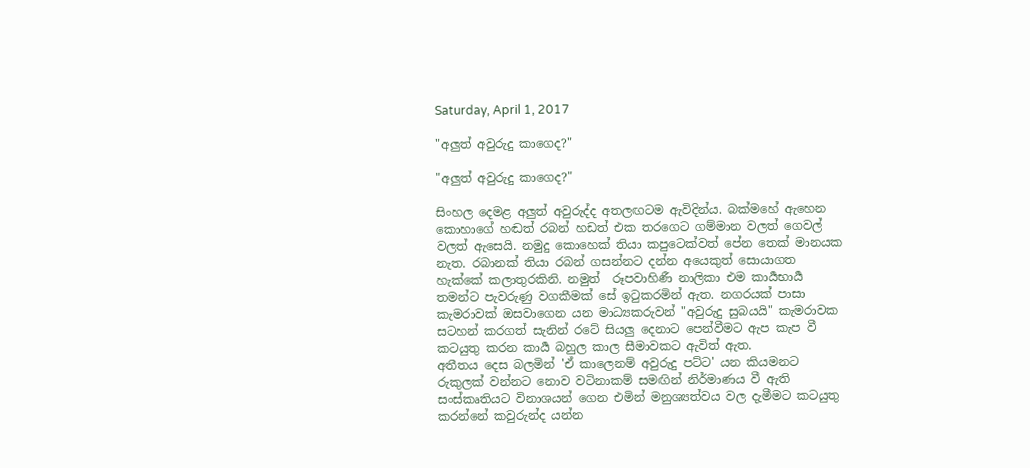Saturday, April 1, 2017

"අලුත් අවුරුදු කාගෙද?"

"අලුත් අවුරුදු කාගෙද?"

සිංහල දෙමළ අලුත් අවුරුද්ද අතලඟටම ඇවිදින්ය. බක්මහේ ඇහෙන කොහාගේ හඬත් රබන් හඩත් එක තරගෙට ගම්මාන වලත් ගෙවල් වලත් ඇසෙයි. නමුදු කොහෙක් තියා කපුටෙක්වත් පේන තෙක් මානයක නැත. රබානක් තියා රබන් ගසන්නට දන්න අයෙකුත් සොයාගත හැක්කේ කලාතුරකිනි. නමුත්  රූපවාහිණී නාලිකා එම කාර්‍යභාර්‍ය තමන්ට පැවරුණු වගකීමක් සේ ඉටුකරමින් ඇත. නගරයක් පාසා කැමරාවක් ඔසවාගෙන යන මාධ්‍යකරුවන් "අවුරුදු සුබයයි" කැමරාවක සටහන් කරගත් සැනින් රටේ සියලු දෙනාට පෙන්වීමට ඇප කැප වී කටයුතු කරන කාර්‍ය බහුල කාල සීමාවකට ඇවිත් ඇත.
අතීතය දෙස බලමින් 'ඒ කාලෙනම් අවුරුදු පට්ට' යන කියමනට රුකුලක් වන්නට නොව වටිනාකම් සමඟින් නිර්මාණය වී ඇති සංස්කෘතියට විනාශයන් ගෙන එමින් මනුශ්‍යත්වය වල දැමීමට කටයුතු කරන්නේ කවුරුන්ද යන්න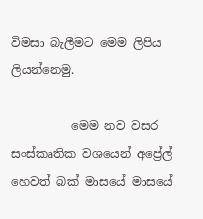විමසා බැලීමට මෙම ලිපිය ලියන්නෙමු.

          මෙම නව වසර සංස්කෘතික වශයෙන් අප්‍රේල් හෙවත් බක් මාසයේ මාසයේ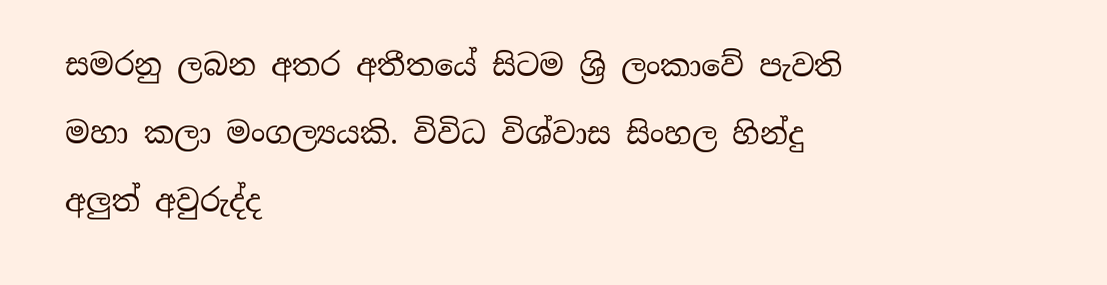සමරනු ලබන අතර අතීතයේ සිටම ශ්‍රි ලංකාවේ පැවති මහා කලා මංගල්‍යයකි. විවිධ විශ්වාස සිංහල හින්දු අලුත් අවුරුද්ද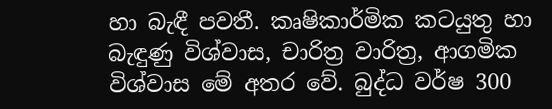හා බැඳී පවතී. කෘෂිකාර්මික කටයුතු හා බැඳුණු විශ්වාස, චාරිත්‍ර වාරිත්‍ර, ආගමික විශ්වාස මේ අතර වේ. බුද්ධ වර්ෂ 300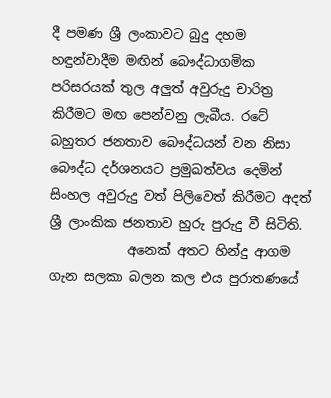දී පමණ ශ්‍රී ලංකාවට බුදු දහම හඳුන්වාදීම මඟින් බෞද්ධාගමික පරිසරයක් තුල අලුත් අවුරුදු චාරිත්‍ර කිරීමට මඟ පෙන්වනු ලැබීය. රටේ බහුතර ජනතාව බෞද්ධයන් වන නිසා බෞද්ධ දර්ශනයට ප්‍රමුඛත්වය දෙමින් සිංහල අවුරුදු වත් පිලිවෙත් කිරීමට අදත් ශ්‍රී ලාංකික ජනතාව හුරු පුරුදු වී සිටිති.
            අනෙක් අතට හින්දු ආගම ගැන සලකා බලන කල එය පුරාතණයේ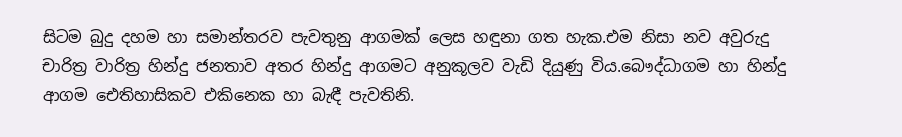සිටම බුදු දහම හා සමාන්තරව පැවතුනු ආගමක් ලෙස හඳුනා ගත හැක.එම නිසා නව අවුරුදු චාරිත්‍ර වාරිත්‍ර හින්දු ජනතාව අතර හින්දු ආගමට අනුකූලව වැඩි දියුණු විය.බෞද්ධාගම හා හින්දු ආගම ඓතිහාසිකව එකිනෙක හා බැඳී පැවතිනි.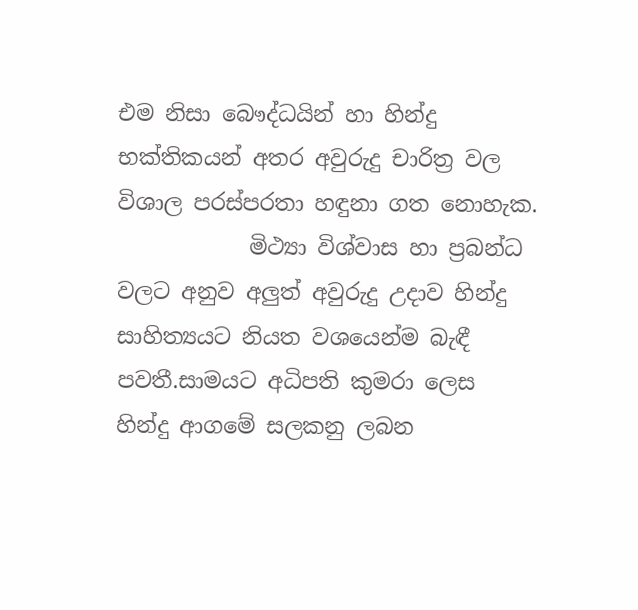එම නිසා බෞද්ධයින් හා හින්දු භක්තිකයන් අතර අවුරුදු චාරිත්‍ර වල විශාල පරස්පරතා හඳුනා ගත නොහැක.
            මිථ්‍යා විශ්වාස හා ප්‍රබන්ධ වලට අනුව අලුත් අවුරුදු උදාව හින්දු සාහිත්‍යයට නියත වශයෙන්ම බැඳී පවතී.සාමයට අධිපති කුමරා ලෙස හින්දු ආගමේ සලකනු ලබන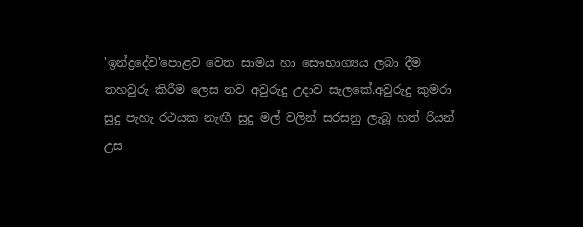'ඉන්ද්‍රදේව'පොළව වෙත සාමය හා සෞභාග්‍යය ලබා දීම තහවුරු කිරීම ලෙස නව අවුරුදු උදාව සැලකේ.අවුරුදු කුමරා සුදු පැහැ රථයක නැඟී සුදු මල් වලින් සරසනු ලැබූ හත් රියන් උස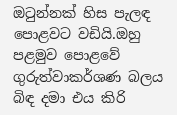ඔටුන්නක් හිස පැලඳ පොළවට වඩියි.ඔහු පළමුව පොළවේ ගුරුත්වාකර්ශණ බලය බිඳ දමා එය කිරි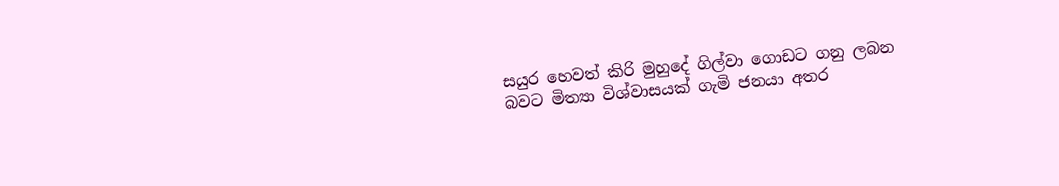සයුර හෙවත් කිරි මුහුදේ ගිල්වා ගොඩට ගනු ලබන බවට මිත්‍යා විශ්වාසයක් ගැමි ජනයා අතර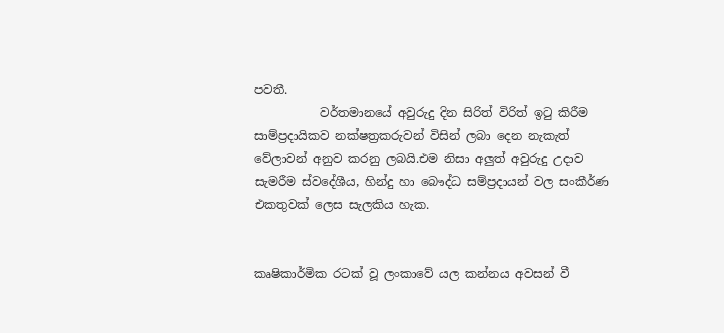පවතී.
           වර්තමානයේ අවුරුදු දින සිරිත් විරිත් ඉටු කිරීම සාම්ප්‍රදායිකව නක්ෂත්‍රකරුවන් විසින් ලබා දෙන නැකැත් වේලාවන් අනුව කරනු ලබයි.එම නිසා අලුත් අවුරුදු උදාව සැමරීම ස්වදේශීය, හින්දු හා බෞද්ධ සම්ප්‍රදායන් වල සංකීර්ණ එකතුවක් ලෙස සැලකිය හැක.


කෘෂිකාර්මික රටක් වූ ලංකාවේ යල කන්නය අවසන් වී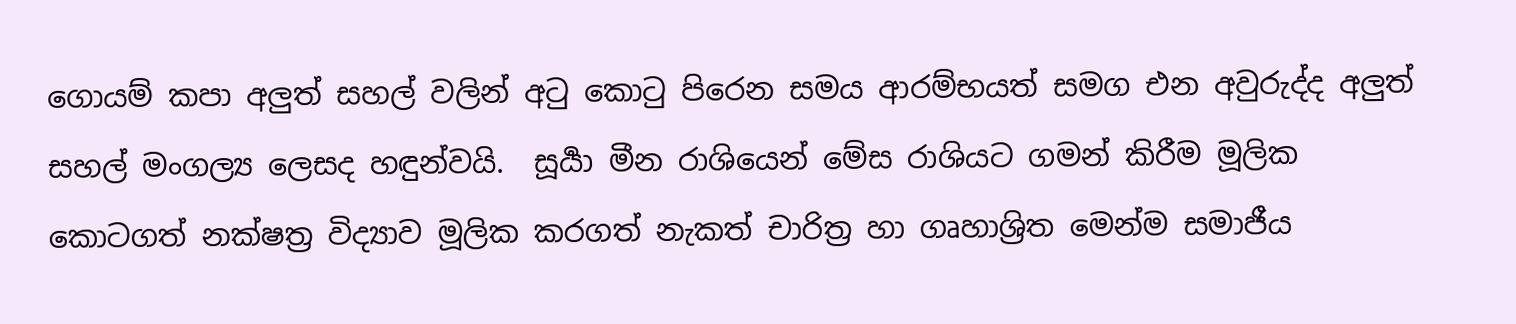ගොයම් කපා අලුත් සහල් වලින් අටු කොටු පිරෙන සමය ආරම්භයත් සමග එන අවුරුද්ද අලුත් සහල් මංගල්‍ය ලෙසද හඳුන්වයි.  සූර්‍යා මීන රාශියෙන් මේස රාශියට ගමන් කිරීම මූලික කොටගත් නක්ෂත්‍ර විද්‍යාව මූලික කරගත් නැකත් චාරිත්‍ර හා ගෘහාශ්‍රිත මෙන්ම සමාජීය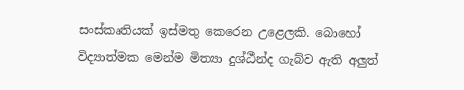සංස්කෘතියක් ඉස්මතු කෙරෙන උළෙලකි. බොහෝ විද්‍යාත්මක මෙන්ම මිත්‍යා දුශ්ඨීන්ද ගැබ්ව ඇති අලුත්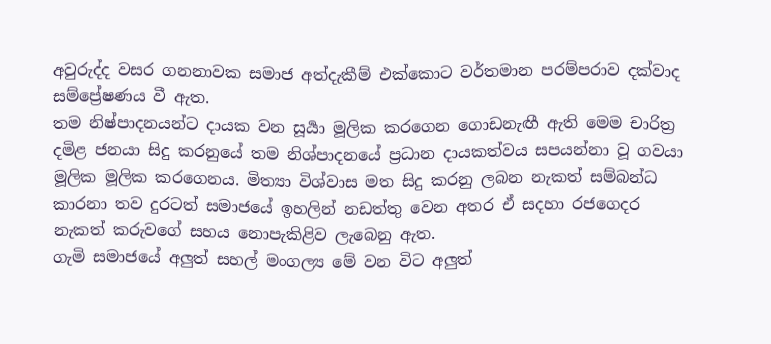අවුරුද්ද වසර ගනනාවක සමාජ අත්දැකීම් එක්කොට වර්තමාන පරම්පරාව දක්වාද සම්ප්‍රේෂණය වී ඇත.
තම නිෂ්පාදනයන්ට දායක වන සූර්‍යා මූලික කරගෙන ගොඩනැඟී ඇති මෙම චාරිත්‍ර දමිළ ජනයා සිදු කරනුයේ තම නිශ්පාදනයේ ප්‍රධාන දායකත්වය සපයන්නා වූ ගවයා මූලික මූලික කරගෙනය. මිත්‍යා විශ්වාස මත සිදු කරනු ලබන නැකත් සම්බන්ධ කාරනා තව දුරටත් සමාජයේ ඉහලින් නඩත්තු වෙන අතර ඒ සදහා රජගෙදර නැකත් කරුවගේ සහය නොපැකිළිව ලැබෙනු ඇත.
ගැමි සමාජයේ අලුත් සහල් මංගල්‍ය මේ වන විට අලුත්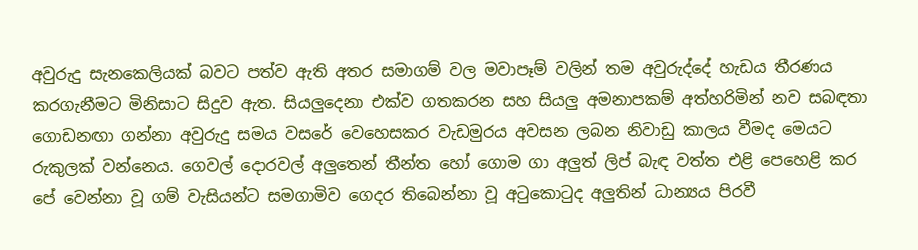අවුරුදු සැනකෙලියක් බවට පත්ව ඇති අතර සමාගම් වල මවාපෑම් වලින් තම අවුරුද්දේ හැඩය තීරණය කරගැනීමට මිනිසාට සිදුව ඇත. සියලුදෙනා එක්ව ගතකරන සහ සියලු අමනාපකම් අත්හරිමින් නව සබඳතා ගොඩනඟා ගන්නා අවුරුදු සමය වසරේ වෙහෙසකර වැඩමුරය අවසන ලබන නිවාඩු කාලය වීමද මෙයට රුකුලක් වන්නෙය. ගෙවල් දොරවල් අලුතෙන් තීන්ත හෝ ගොම ගා අලුත් ලිප් බැඳ වත්ත එළි පෙහෙළි කර පේ වෙන්නා වූ ගම් වැසියන්ට සමගාමිව ගෙදර තිබෙන්නා වූ අටුකොටුද අලුතින් ධාන්‍යය පිරවී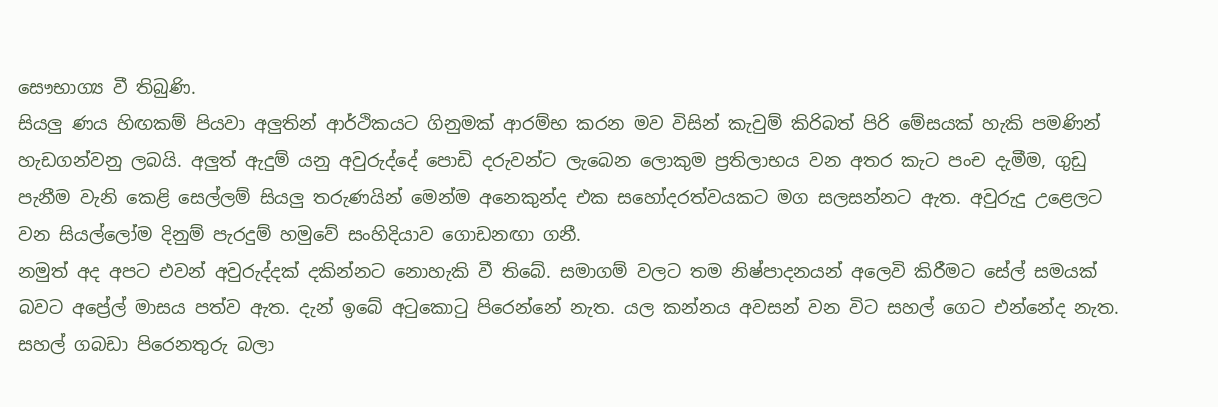සෞභාග්‍ය වී තිබුණි.
සියලු ණය හිඟකම් පියවා අලුතින් ආර්ථිකයට ගිනුමක් ආරම්භ කරන මව විසින් කැවුම් කිරිබත් පිරි මේසයක් හැකි පමණින් හැඩගන්වනු ලබයි. අලුත් ඇදුම් යනු අවුරුද්දේ පොඩි දරුවන්ට ලැබෙන ලොකුම ප්‍රතිලාභය වන අතර කැට පංච දැමීම, ගුඩු පැනීම වැනි කෙළි සෙල්ලම් සියලු තරුණයින් මෙන්ම අනෙකුන්ද එක සහෝදරත්වයකට මග සලසන්නට ඇත. අවුරුදු උළෙලට වන සියල්ලෝම දිනුම් පැරදුම් හමුවේ සංහිදියාව ගොඩනඟා ගනී.
නමුත් අද අපට එවන් අවුරුද්දක් දකින්නට නොහැකි වී තිබේ. සමාගම් වලට තම නිෂ්පාදනයන් අලෙවි කිරීමට සේල් සමයක් බවට අප්‍රේල් මාසය පත්ව ඇත. දැන් ඉබේ අටුකොටු පිරෙන්නේ නැත. යල කන්නය අවසන් වන විට සහල් ගෙට එන්නේද නැත. සහල් ගබඩා පිරෙනතුරු බලා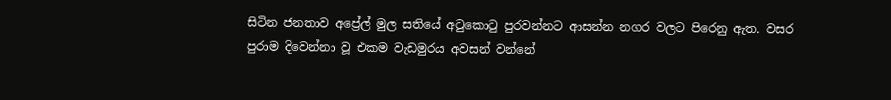සිටින ජනතාව අප්‍රේල් මුල සතියේ අටුකොටු පුරවන්නට ආසන්න නගර වලට පිරෙනු ඇත. වසර පුරාම දිවෙන්නා වූ එකම වැඩමුරය අවසන් වන්නේ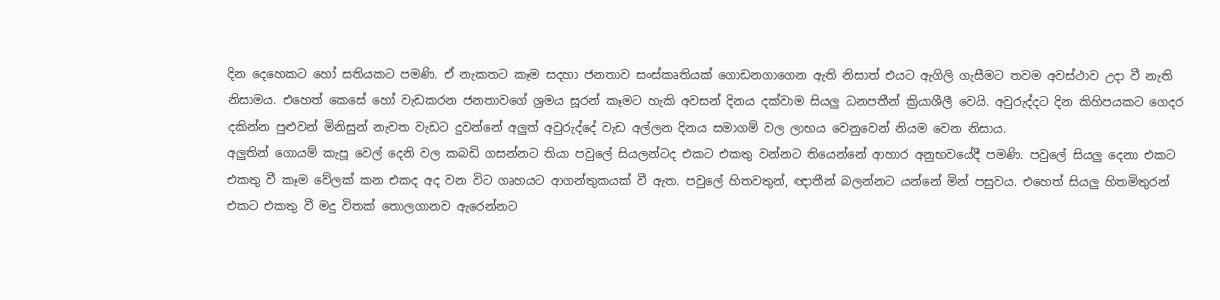දින දෙහෙකට හෝ සතියකට පමණි. ඒ නැකතට කෑම සදහා ජනතාව සංස්කෘතියක් ගොඩනගාගෙන ඇති නිසාත් එයට ඇගිලි ගැසීමට තවම අවස්ථාව උදා වී නැති නිසාමය. එහෙත් කෙසේ හෝ වැඩකරන ජනතාවගේ ශ්‍රමය සූරන් කෑමට හැකි අවසන් දිනය දක්වාම සියලු ධනපතීන් ක්‍රියාශීලී වෙයි. අවුරුද්දට දින කිහිපයකට ගෙදර දකින්න පුළුවන් මිනිසුන් නැවත වැඩට දුවන්නේ අලුත් අවුරුද්දේ වැඩ අල්ලන දිනය සමාගම් වල ලාභය වෙනුවෙන් නියම වෙන නිසාය.
අලුතින් ගොයම් කැපූ වෙල් දෙනි වල කබඩි ගසන්නට තියා පවුලේ සියලන්ටද එකට එකතු වන්නට තියෙන්නේ ආහාර අනුභවයේදී පමණි. පවුලේ සියලු දෙනා එකට එකතු වී කෑම වේලක් කන එකද අද වන විට ගෘහයට ආගන්තුකයක් වී ඇත. පවුලේ හිතවතුන්, ඥාතීන් බලන්නට යන්නේ මින් පසුවය. එහෙත් සියලු හිතමිතුරන් එකට එකතු වී මදු විතක් තොලගානව ඇරෙන්නට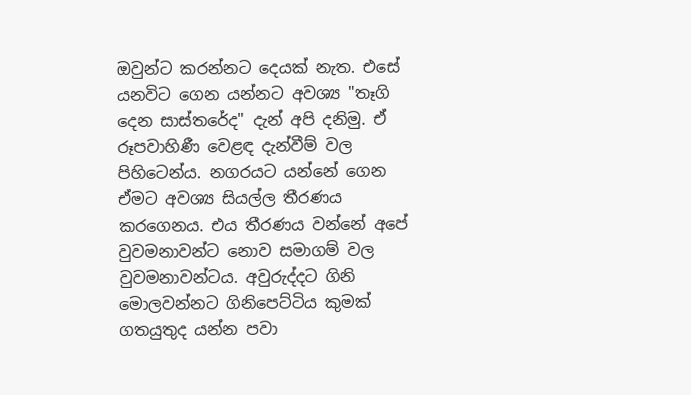ඔවුන්ට කරන්නට දෙයක් නැත. එසේ යනවිට ගෙන යන්නට අවශ්‍ය "තෑගි දෙන සාස්තරේද" දැන් අපි දනිමු. ඒ රූපවාහිණී වෙළඳ දැන්වීම් වල පිහිටෙන්ය. නගරයට යන්නේ ගෙන ඒමට අවශ්‍ය සියල්ල තීරණය කරගෙනය. එය තීරණය වන්නේ අපේ වුවමනාවන්ට නොව සමාගම් වල වුවමනාවන්ටය. අවුරුද්දට ගිනි මොලවන්නට ගිනිපෙට්ටිය කුමක් ගතයුතුද යන්න පවා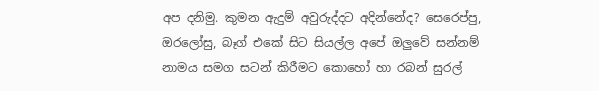අප දනිමු. කුමන ඇදුම් අවුරුද්දට අදින්නේද? සෙරෙප්පු, ඔරලෝසු, බෑග් එකේ සිට සියල්ල අපේ ඔලුවේ සන්නම් නාමය සමග සටන් කිරීමට කොහෝ හා රබන් සුරල්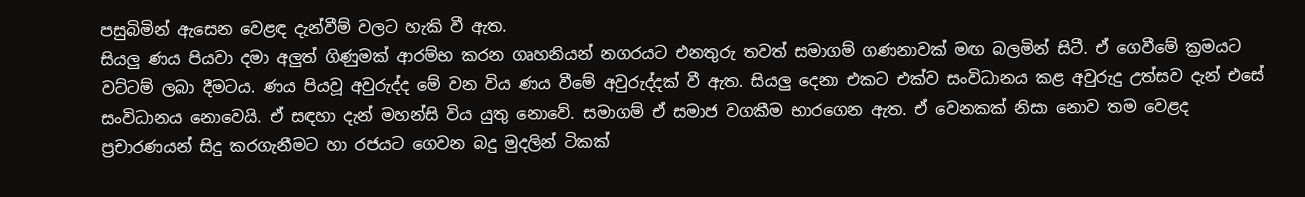පසුබිමින් ඇසෙන වෙළඳ දැන්වීම් වලට හැකි වී ඇත.
සියලු ණය පියවා දමා අලුත් ගිණුමක් ආරම්භ කරන ගෘහනියන් නගරයට එනතුරු තවත් සමාගම් ගණනාවක් මඟ බලමින් සිටී. ඒ ගෙවීමේ ක්‍රමයට වට්ටම් ලබා දීමටය. ණය පියවූ අවුරුද්ද මේ වන විය ණය වීමේ අවුරුද්දක් වී ඇත. සියලු දෙනා එකට එක්ව සංවිධානය කළ අවුරුදු උත්සව දැන් එසේ සංවිධානය නොවෙයි. ඒ සඳහා දැන් මහන්සි විය යුතු නොවේ. සමාගම් ඒ සමාජ වගකීම භාරගෙන ඇත. ඒ වෙනකක් නිසා නොව තම වෙළද ප්‍රචාරණයන් සිදු කරගැනීමට හා රජයට ගෙවන බදු මුදලින් ටිකක්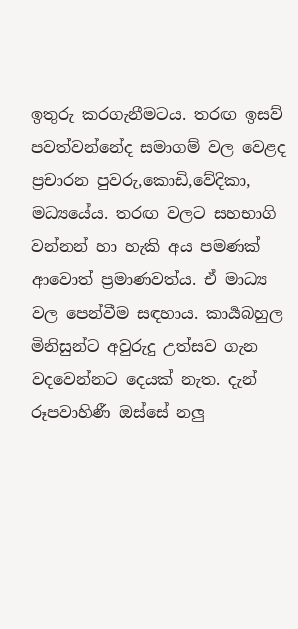ඉතුරු කරගැනීමටය. තරඟ ඉසව් පවත්වන්නේද සමාගම් වල වෙළද ප්‍රචාරන පුවරු,කොඩි,වේදිකා, මධ්‍යයේය. තරඟ වලට සහභාගි වන්නන් හා හැකි අය පමණක් ආවොත් ප්‍රමාණවත්ය. ඒ මාධ්‍ය වල පෙන්වීම සඳහාය. කාර්‍යබහුල මිනිසුන්ට අවුරුදු උත්සව ගැන වදවෙන්නට දෙයක් නැත. දැන් රූපවාහිණී ඔස්සේ නලු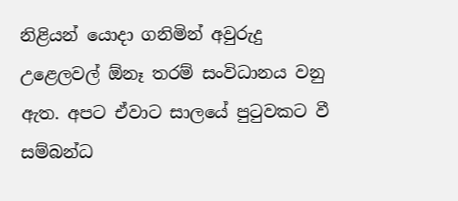නිළියන් යොදා ගනිමින් අවුරුදු උළෙලවල් ඕනෑ තරම් සංවිධානය වනු ඇත. අපට ඒවාට සාලයේ පුටුවකට වී සම්බන්ධ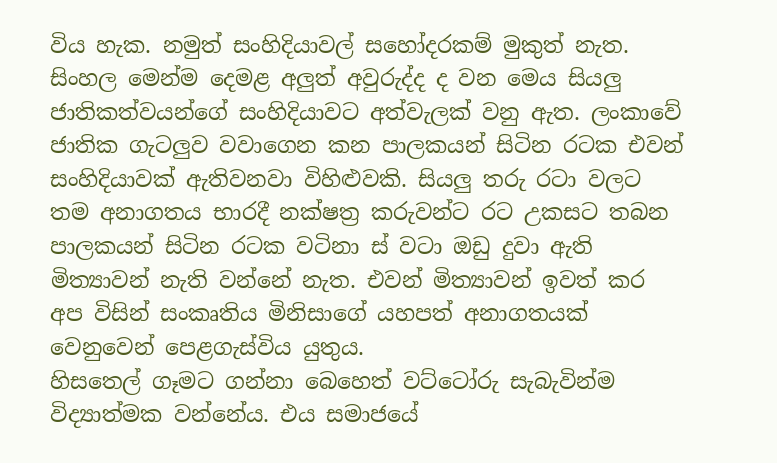විය හැක. නමුත් සංහිදියාවල් සහෝදරකම් මුකුත් නැත.
සිංහල මෙන්ම දෙමළ අලුත් අවුරුද්ද ද වන මෙය සියලු ජාතිකත්වයන්ගේ සංහිදියාවට අත්වැලක් වනු ඇත. ලංකාවේ ජාතික ගැටලුව වවාගෙන කන පාලකයන් සිටින රටක එවන් සංහිදියාවක් ඇතිවනවා විහිළුවකි. සියලු තරු රටා වලට තම අනාගතය භාරදී නක්ෂත්‍ර කරුවන්ට රට උකසට තබන පාලකයන් සිටින රටක වටිනා ස් වටා ඔඩු දුවා ඇති මිත්‍යාවන් නැති වන්නේ නැත. එවන් මිත්‍යාවන් ඉවත් කර අප විසින් සංකෘතිය මිනිසාගේ යහපත් අනාගතයක් වෙනුවෙන් පෙළගැස්විය යුතුය.
හිසතෙල් ගෑමට ගන්නා බෙහෙත් වට්ටෝරු සැබැවින්ම විද්‍යාත්මක වන්නේය. එය සමාජයේ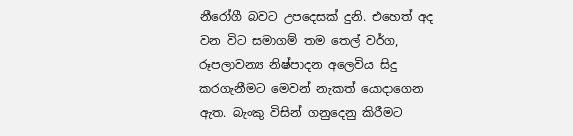නීරෝගී බවට උපදෙසක් දුනි. එහෙත් අද වන විට සමාගම් තම තෙල් වර්ග, රූපලාවන්‍ය නිෂ්පාදන අලෙවිය සිදු කරගැනීමට මෙවන් නැකත් යොදාගෙන ඇත. බැංකු විසින් ගනුදෙනු කිරීමට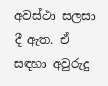අවස්ථා සලසා දී ඇත. ඒ සඳහා අවුරුදු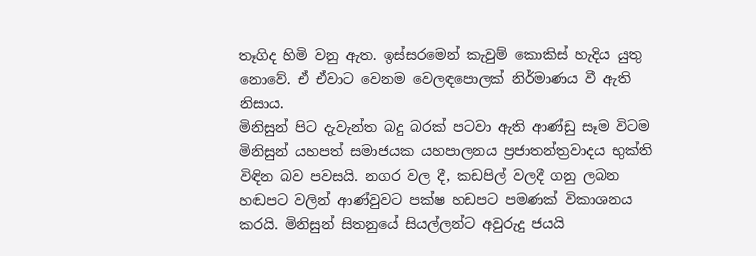තෑගිද හිමි වනු ඇත. ඉස්සරමෙන් කැවුම් කොකිස් හැදිය යුතු නොවේ. ඒ ඒවාට වෙනම වෙලඳපොලක් නිර්මාණය වී ඇති නිසාය.
මිනිසුන් පිට දැවැන්ත බදු බරක් පටවා ඇති ආණ්ඩු සෑම විටම මිනිසුන් යහපත් සමාජයක යහපාලනය ප්‍රජාතන්ත්‍රවාදය භුක්ති විඳින බව පවසයි. නගර වල දී, කඩපිල් වලදී ගනු ලබන හඬපට වලින් ආණ්වුවට පක්ෂ හඩපට පමණක් විකාශනය කරයි. මිනිසුන් සිතනුයේ සියල්ලන්ට අවුරුදු ජයයි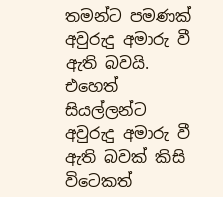තමන්ට පමණක් අවුරුදු අමාරු වී ඇති බවයි. එහෙත් සියල්ලන්ට අවුරුදු අමාරු වී ඇති බවක් කිසි විටෙකත්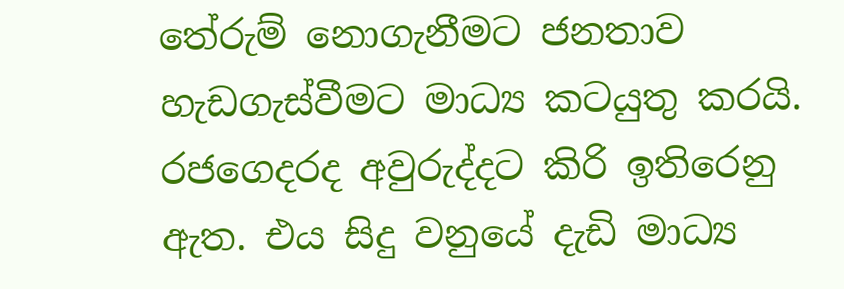තේරුම් නොගැනීමට ජනතාව හැඩගැස්වීමට මාධ්‍ය කටයුතු කරයි.
රජගෙදරද අවුරුද්දට කිරි ඉතිරෙනු ඇත. එය සිදු වනුයේ දැඩි මාධ්‍ය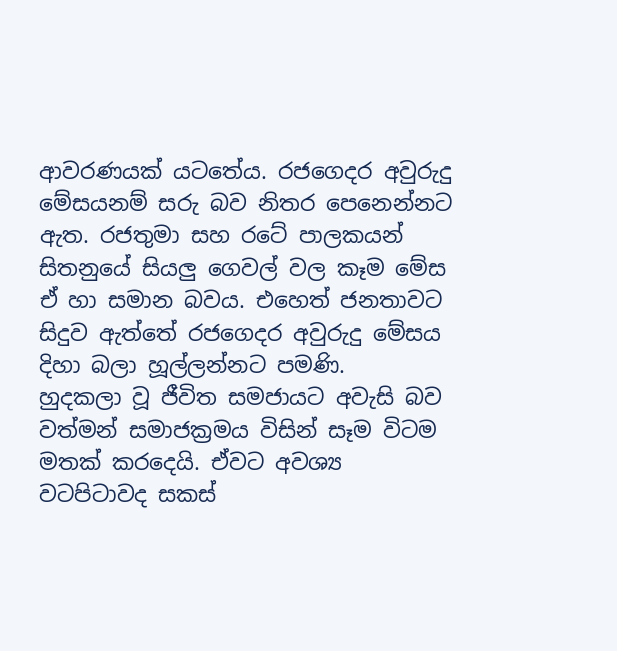ආවරණයක් යටතේය. රජගෙදර අවුරුදු මේසයනම් සරු බව නිතර පෙනෙන්නට ඇත. රජතුමා සහ රටේ පාලකයන් සිතනුයේ සියලු ගෙවල් වල කෑම මේස ඒ හා සමාන බවය. එහෙත් ජනතාවට සිදුව ඇත්තේ රජගෙදර අවුරුදු මේසය දිහා බලා හූල්ලන්නට පමණි.
හුදකලා වූ ජීවිත සමජායට අවැසි බව වත්මන් සමාජක්‍රමය විසින් සෑම විටම මතක් කරදෙයි. ඒවට අවශ්‍ය වටපිටාවද සකස්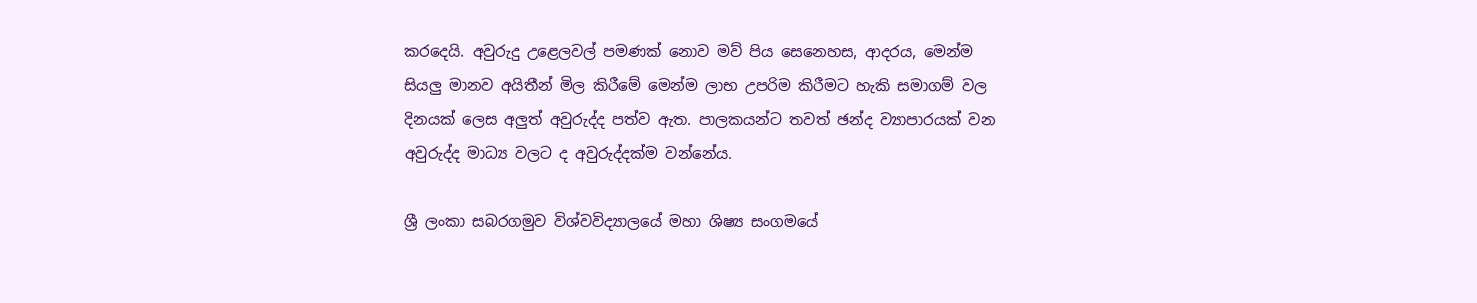කරදෙයි. අවුරුදු උළෙලවල් පමණක් නොව මව් පිය සෙනෙහස, ආදරය, මෙන්ම සියලු මානව අයිතීන් මිල කිරීමේ මෙන්ම ලාභ උපරිම කිරීමට හැකි සමාගම් වල දිනයක් ලෙස අලුත් අවුරුද්ද පත්ව ඇත. පාලකයන්ට තවත් ඡන්ද ව්‍යාපාරයක් වන අවුරුද්ද මාධ්‍ය වලට ද අවුරුද්දක්ම වන්නේය.

ශ්‍රී ලංකා සබරගමුව විශ්වවිද්‍යාලයේ මහා ශිෂ්‍ය සංගමයේ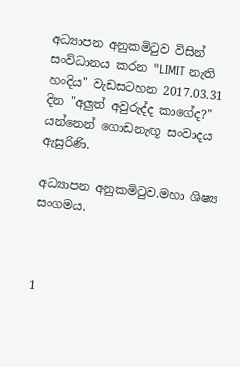අධ්‍යාපන අනුකමිටුව විසින් සංවිධානය කරන "LIMIT නැති හංදිය" වැඩසටහන 2017.03.31 දින "අලුත් අවුරුද්ද කාගේද?" යන්නෙන් ගොඩනැඟූ සංවාදය ඇසුරිණි.

අධ්‍යාපන අනුකමිටුව.මහා ශිෂ්‍ය සංගමය.



1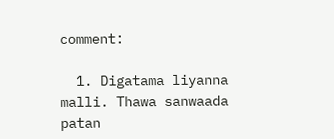comment:

  1. Digatama liyanna malli. Thawa sanwaada patan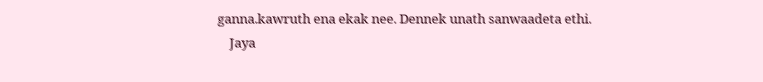ganna.kawruth ena ekak nee. Dennek unath sanwaadeta ethi.
    Jaya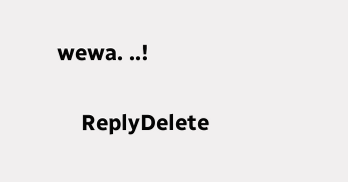wewa. ..!

    ReplyDelete